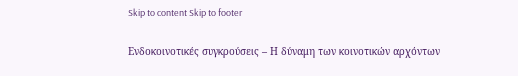Skip to content Skip to footer

Ενδοκοινοτικές συγκρούσεις – Η δύναμη των κοινοτικών αρχόντων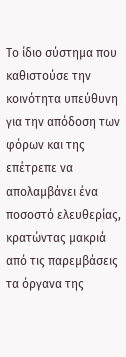Το ίδιο σύστημα που καθιστούσε την κοινότητα υπεύθυνη για την απόδοση των φόρων και της επέτρεπε να απολαμβάνει ένα ποσοστό ελευθερίας, κρατώντας μακριά από τις παρεμβάσεις τα όργανα της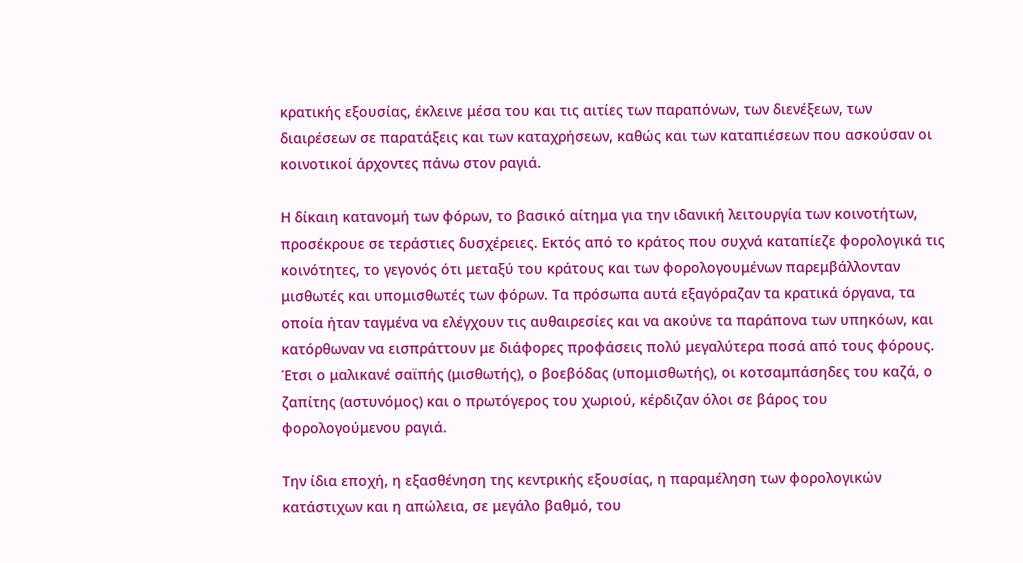κρατικής εξουσίας, έκλεινε μέσα του και τις αιτίες των παραπόνων, των διενέξεων, των διαιρέσεων σε παρατάξεις και των καταχρήσεων, καθώς και των καταπιέσεων που ασκούσαν οι κοινοτικοί άρχοντες πάνω στον ραγιά.

Η δίκαιη κατανομή των φόρων, το βασικό αίτημα για την ιδανική λειτουργία των κοινοτήτων, προσέκρουε σε τεράστιες δυσχέρειες. Εκτός από το κράτος που συχνά καταπίεζε φορολογικά τις κοινότητες, το γεγονός ότι μεταξύ του κράτους και των φορολογουμένων παρεμβάλλονταν μισθωτές και υπομισθωτές των φόρων. Τα πρόσωπα αυτά εξαγόραζαν τα κρατικά όργανα, τα οποία ήταν ταγμένα να ελέγχουν τις αυθαιρεσίες και να ακούνε τα παράπονα των υπηκόων, και κατόρθωναν να εισπράττουν με διάφορες προφάσεις πολύ μεγαλύτερα ποσά από τους φόρους. Έτσι ο μαλικανέ σαϊπής (μισθωτής), ο βοεβόδας (υπομισθωτής), οι κοτσαμπάσηδες του καζά, ο ζαπίτης (αστυνόμος) και ο πρωτόγερος του χωριού, κέρδιζαν όλοι σε βάρος του φορολογούμενου ραγιά.

Την ίδια εποχή, η εξασθένηση της κεντρικής εξουσίας, η παραμέληση των φορολογικών κατάστιχων και η απώλεια, σε μεγάλο βαθμό, του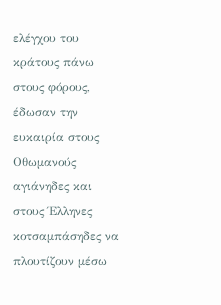ελέγχου του κράτους πάνω στους φόρους, έδωσαν την ευκαιρία στους Οθωμανούς αγιάνηδες και στους Έλληνες κοτσαμπάσηδες να πλουτίζουν μέσω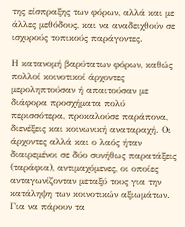της είσπραξης των φόρων, αλλά και με άλλες μεθόδους, και να αναδειχθούν σε ισχυρούς τοπικούς παράγοντες.

Η κατανομή βαρύτατων φόρων, καθώς πολλοί κοινοτικοί άρχοντες μεροληπτούσαν ή απαιτούσαν με διάφορα προσχήματα πολύ περισσότερα, προκαλούσε παράπονα, διενέξεις και κοινωνική αναταραχή. Οι άρχοντες αλλά και ο λαός ήταν διαιρεμένοι σε δύο συνήθως παρατάξεις (ταράφια), αντιμαχόμενες, οι οποίες ανταγωνίζονταν μεταξύ τους για την κατάληψη των κοινοτικών αξιωμάτων. Για να πάρουν τα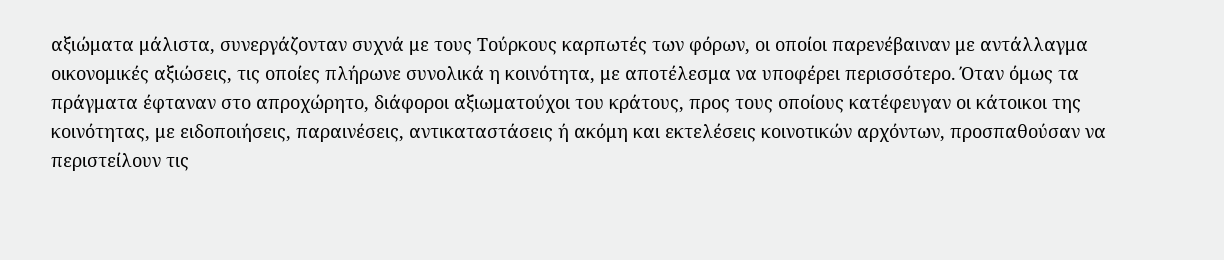αξιώματα μάλιστα, συνεργάζονταν συχνά με τους Τούρκους καρπωτές των φόρων, οι οποίοι παρενέβαιναν με αντάλλαγμα οικονομικές αξιώσεις, τις οποίες πλήρωνε συνολικά η κοινότητα, με αποτέλεσμα να υποφέρει περισσότερο. Όταν όμως τα πράγματα έφταναν στο απροχώρητο, διάφοροι αξιωματούχοι του κράτους, προς τους οποίους κατέφευγαν οι κάτοικοι της κοινότητας, με ειδοποιήσεις, παραινέσεις, αντικαταστάσεις ή ακόμη και εκτελέσεις κοινοτικών αρχόντων, προσπαθούσαν να περιστείλουν τις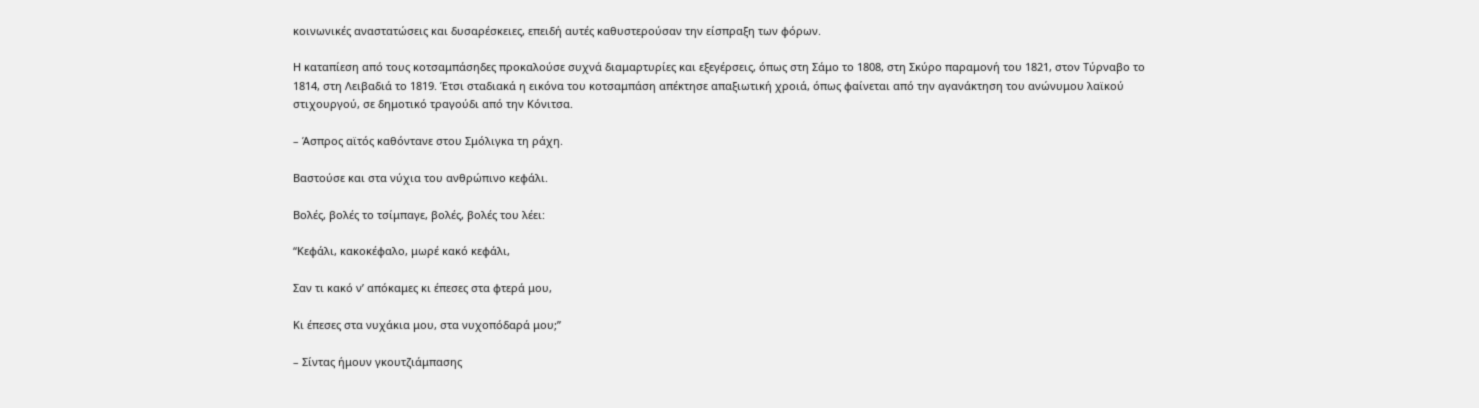κοινωνικές αναστατώσεις και δυσαρέσκειες, επειδή αυτές καθυστερούσαν την είσπραξη των φόρων.

Η καταπίεση από τους κοτσαμπάσηδες προκαλούσε συχνά διαμαρτυρίες και εξεγέρσεις, όπως στη Σάμο το 1808, στη Σκύρο παραμονή του 1821, στον Τύρναβο το 1814, στη Λειβαδιά το 1819. Έτσι σταδιακά η εικόνα του κοτσαμπάση απέκτησε απαξιωτική χροιά, όπως φαίνεται από την αγανάκτηση του ανώνυμου λαϊκού στιχουργού, σε δημοτικό τραγούδι από την Κόνιτσα.

– Άσπρος αϊτός καθόντανε στου Σμόλιγκα τη ράχη.

Βαστούσε και στα νύχια του ανθρώπινο κεφάλι.

Βολές, βολές το τσίμπαγε, βολές, βολές του λέει:

“Κεφάλι, κακοκέφαλο, μωρέ κακό κεφάλι,

Σαν τι κακό ν’ απόκαμες κι έπεσες στα φτερά μου,

Κι έπεσες στα νυχάκια μου, στα νυχοπόδαρά μου;”

– Σίντας ήμουν γκουτζιάμπασης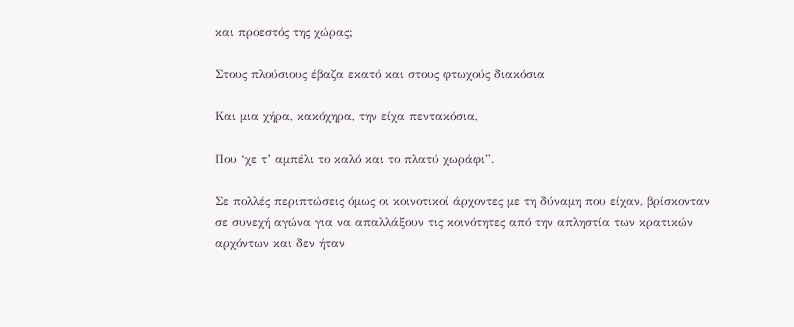και προεστός της χώρας;

Στους πλούσιους έβαζα εκατό και στους φτωχούς διακόσια

Και μια χήρα, κακόχηρα, την είχα πεντακόσια,

Που ‘χε τ’ αμπέλι το καλό και το πλατύ χωράφι”.

Σε πολλές περιπτώσεις όμως οι κοινοτικοί άρχοντες με τη δύναμη που είχαν, βρίσκονταν σε συνεχή αγώνα για να απαλλάξουν τις κοινότητες από την απληστία των κρατικών αρχόντων και δεν ήταν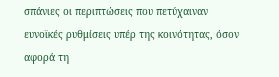σπάνιες οι περιπτώσεις που πετύχαιναν ευνοϊκές ρυθμίσεις υπέρ της κοινότητας, όσον αφορά τη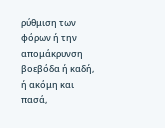ρύθμιση των φόρων ή την απομάκρυνση βοεβόδα ή καδή, ή ακόμη και πασά,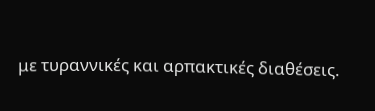με τυραννικές και αρπακτικές διαθέσεις.